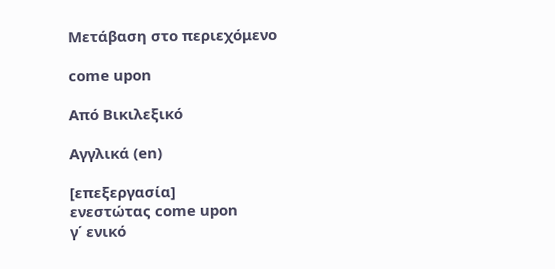Μετάβαση στο περιεχόμενο

come upon

Από Βικιλεξικό

Αγγλικά (en)

[επεξεργασία]
ενεστώτας come upon
γ΄ ενικό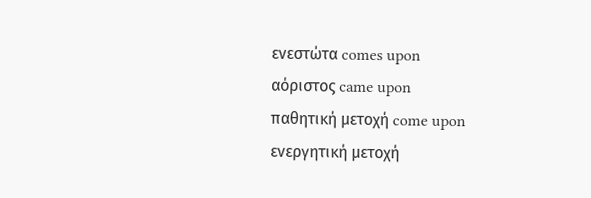ενεστώτα comes upon
αόριστος came upon
παθητική μετοχή come upon
ενεργητική μετοχή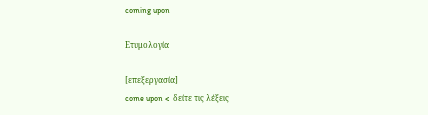coming upon

Ετυμολογία

[επεξεργασία]
come upon <  δείτε τις λέξεις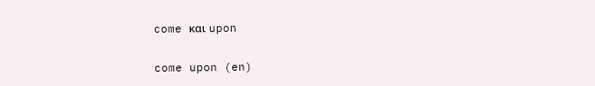come και upon

come upon (en)